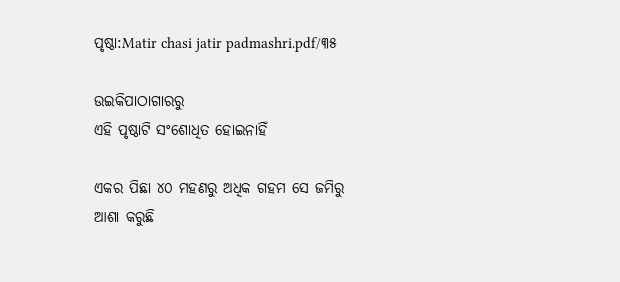ପୃଷ୍ଠା:Matir chasi jatir padmashri.pdf/୩୫

ଉଇକିପାଠାଗାର‌ରୁ
ଏହି ପୃଷ୍ଠାଟି ସଂଶୋଧିତ ହୋଇନାହିଁ

ଏକର ପିଛା ୪୦ ମହଣରୁ ଅଧିକ ଗହମ ସେ ଜମିରୁ ଆଶା କରୁଛି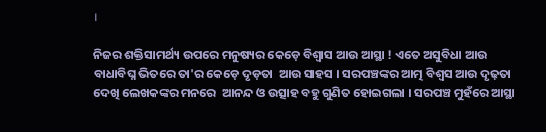।

ନିଜର ଶକ୍ତିସାମର୍ଥ୍ୟ ଉପରେ ମନୁଷ୍ୟର କେଡ଼େ ବିଶ୍ୱାସ ଆଉ ଆସ୍ଥା ! ଏତେ ଅସୁବିଧା ଆଉ ବାଧାବିଘ୍ନ ଭିତରେ ତା'ର କେଡ଼େ ଦୃଡ଼ତା  ଆଉ ସାହସ । ସରପଞ୍ଚଙ୍କର ଆତ୍ମ ବିଶ୍ୱସ ଆଉ ଦୃଢ଼ତା  ଦେଖି ଲେଖକଙ୍କର ମନରେ  ଆନନ୍ଦ ଓ ଉତ୍ସାହ ବହୁ ଗୁଣିତ ହୋଇଗଲା । ସରପଞ୍ଚ ମୁହଁରେ ଆସ୍ଥା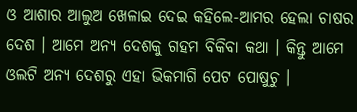ଓ ଆଶାର ଆଲୁଅ ଖେଳାଇ ଦେଇ କହିଲେ-ଆମର ହେଲା ଚାଷର ଦେଶ । ଆମେ ଅନ୍ୟ ଦେଶକୁ ଗହମ ବିକିବା କଥା । କିନ୍ତୁ ଆମେ ଓଲଟି ଅନ୍ୟ ଦେଶରୁ ଏହା ଭିକମାଗି ପେଟ ପୋଷୁଚୁ ।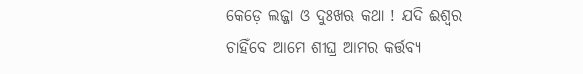କେଡ଼େ ଲଜ୍ଜା ଓ ଦୁଃଖଋ କଥା ! ଯଦି ଈଶ୍ୱର ଚାହିଁବେ ଆମେ ଶୀଘ୍ର ଆମର କର୍ତ୍ତବ୍ୟ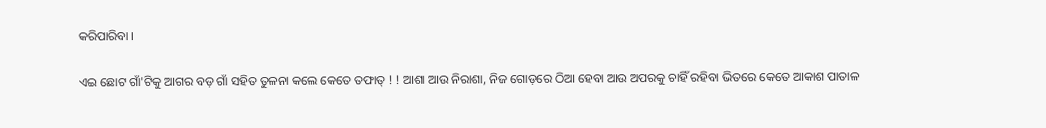କରିପାରିବା ।

ଏଇ ଛୋଟ ଗାଁ'ଟିକୁ ଆଗର ବଡ଼ ଗାଁ ସହିତ ତୁଳନା କଲେ କେତେ ତଫାତ୍ ! ! ଆଶା ଆଉ ନିରାଶା, ନିଜ ଗୋଡ଼ରେ ଠିଆ ହେବା ଆଉ ଅପରକୁ ଚାହିଁ ରହିବା ଭିତରେ କେତେ ଆକାଶ ପାତାଳ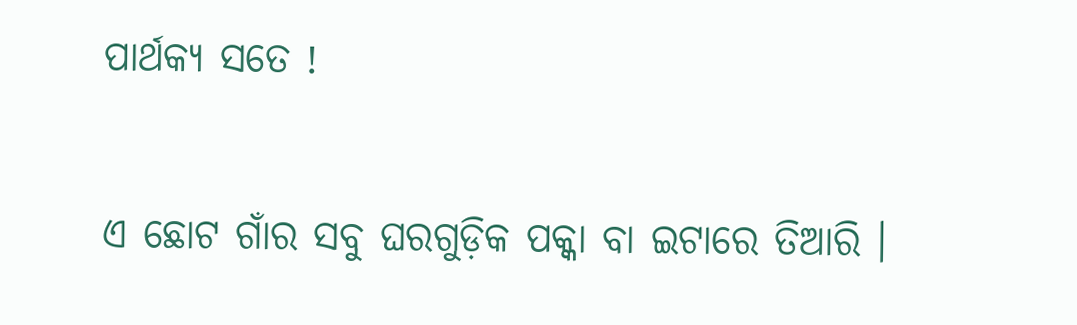ପାର୍ଥକ୍ୟ ସତେ !

ଏ ଛୋଟ ଗାଁର ସବୁ ଘରଗୁଡ଼ିକ ପକ୍କା ବା ଇଟାରେ ତିଆରି ।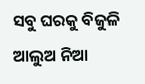ସବୁ ଘରକୁ ବିଜୁଳି ଆଲୁଅ ନିଆ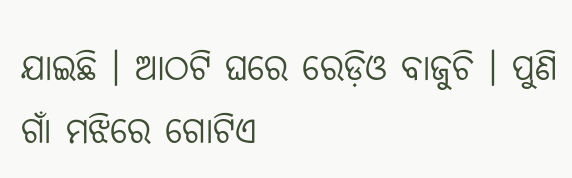ଯାଇଛି । ଆଠଟି ଘରେ ରେଡ଼ିଓ ବାଜୁଚି । ପୁଣି ଗାଁ ମଝିରେ ଗୋଟିଏ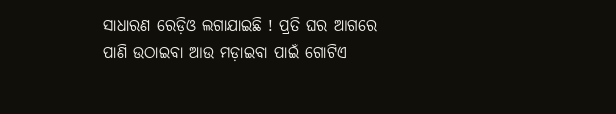ସାଧାରଣ ରେଡ଼ିଓ ଲଗାଯାଇଛି ! ପ୍ରତି ଘର ଆଗରେ ପାଣି ଉଠାଇବା ଆଉ ମଡ଼ାଇବା ପାଇଁ ଗୋଟିଏ